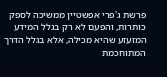פרשת ג'פרי אפשטיין ממשיכה לספק כותרות, והפעם לא רק בגלל המידע המזעזע שהיא מכילה, אלא בגלל הדרך המתוחכמת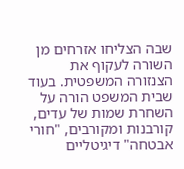שבה הצליחו אזרחים מן השורה לעקוף את הצנזורה המשפטית. בעוד שבית המשפט הורה על השחרת שמות של עדים, קורבנות ומקורבים, "חורי אבטחה" דיגיטליים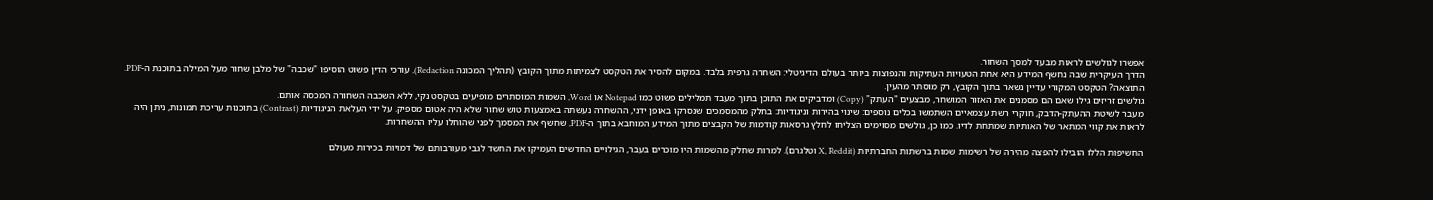אפשרו לגולשים לראות מבעד למסך השחור.
הדרך העיקרית שבה נחשף המידע היא אחת הטעויות העתיקות והנפוצות ביותר בעולם הדיגיטלי: השחרה גרפית בלבד. במקום להסיר את הטקסט לצמיתות מתוך הקובץ (תהליך המכונה Redaction), עורכי הדין פשוט הוסיפו "שכבה" של מלבן שחור מעל המילה בתוכנת ה-PDF. התוצאה? הטקסט המקורי עדיין נשאר בתוך הקובץ, רק מוסתר מהעין.
גולשים זריזים גילו שאם הם מסמנים את האזור המושחר, מבצעים "העתק" (Copy) ומדביקים את התוכן בתוך מעבד תמלילים פשוט כמו Notepad או Word, השמות המוסתרים מופיעים בטקסט נקי, ללא השכבה השחורה המכסה אותם.
מעבר לשיטת ההעתק-הדבק, חוקרי רשת עצמאיים השתמשו בכלים נוספים: שינוי בהירות וניגודיות: בחלק מהמסמכים שנסרקו באופן ידני, ההשחרה נעשתה באמצעות טוש שחור שלא היה אטום מספיק. על ידי העלאת הניגודיות (Contrast) בתוכנות עריכת תמונות, ניתן היה לראות את קווי המתאר של האותיות שמתחת לדיו. כמו כן, גולשים מסוימים הצליחו לחלץ גרסאות קודמות של הקבצים מתוך המידע המוחבא בתוך ה-PDF, שחשף את המסמך לפני שהוחלו עליו ההשחרות.

החשיפות הללו הובילו להפצה מהירה של רשימות שמות ברשתות החברתיות (X, Reddit וטלגרם). למרות שחלק מהשמות היו מוכרים בעבר, הגילויים החדשים העמיקו את החשד לגבי מעורבותם של דמויות בכירות מעולם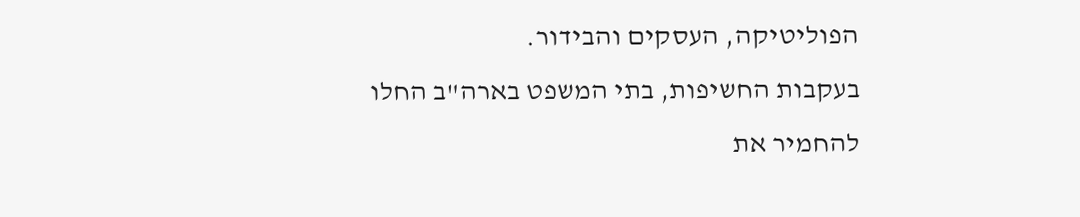הפוליטיקה, העסקים והבידור.
בעקבות החשיפות, בתי המשפט בארה"ב החלו להחמיר את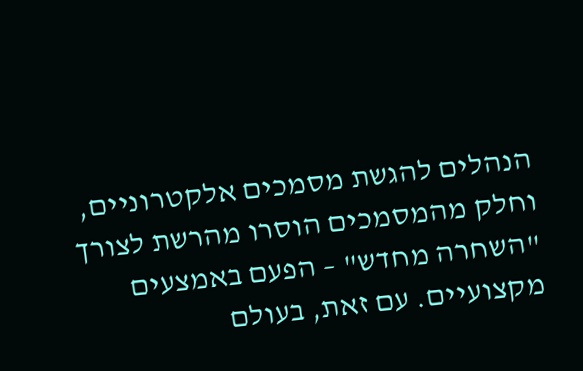הנהלים להגשת מסמכים אלקטרוניים, וחלק מהמסמכים הוסרו מהרשת לצורך "השחרה מחדש" – הפעם באמצעים מקצועיים. עם זאת, בעולם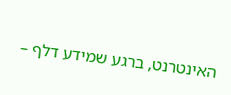האינטרנט, ברגע שמידע דלף –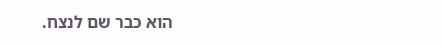הוא כבר שם לנצח.